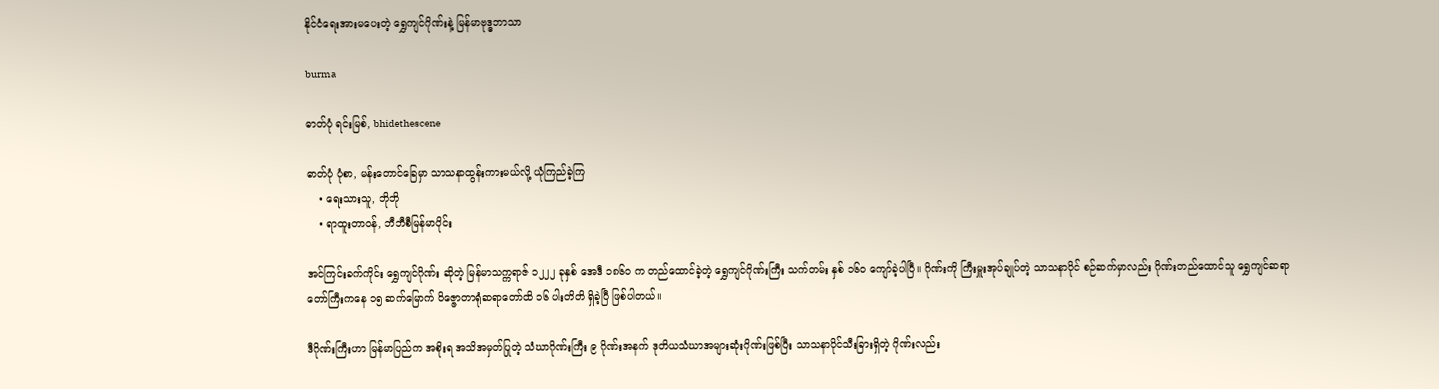နိုင်ငံရေးအားမပေးတဲ့ ရွှေကျင်ဂိုဏ်းနဲ့ မြန်မာဗုဒ္ဓဘာသာ

burma

ဓာတ်ပုံ ရင်းမြစ်, bhidethescene

ဓာတ်ပုံ ပုံစာ, မန်းတောင်ခြေမှာ သာသနာထွန်းကားမယ်လို့ ယုံကြည်ခဲ့ကြ
    • ရေးသားသူ, ဘိုဘို
    • ရာထူးတာဝန်, ဘီဘီစီမြန်မာပိုင်း

အင်ကြင်းခက်ကိုင်း ရွှေကျင်ဂိုဏ်း ဆိုတဲ့ မြန်မာသက္ကရာဇ် ၁၂၂၂ ခုနှစ် အေဒီ ၁၈၆ဝ က တည်ထောင်ခဲ့တဲ့ ရွှေကျင်ဂိုဏ်းကြီး သက်တမ်း နှစ် ၁၆ဝ ကျော်ခဲ့ပါပြီ။ ဂိုဏ်းကို ကြီးမှူးအုပ်ချုပ်တဲ့ သာသနာပိုင် စဉ်ဆက်မှာလည်း ဂိုဏ်းတည်ထောင်သူ ရွှေကျင်ဆရာတော်ကြီးကနေ ၁၅ ဆက်မြောက် ဝိဇ္ဇောတာရုံဆရာတော်ထိ ၁၆ ပါးတိတိ ရှိခဲ့ပြီ ဖြစ်ပါတယ်။

ဒီဂိုဏ်းကြီးဟာ မြန်မာပြည်က အစိုးရ အသိအမှတ်ပြုတဲ့ သံဃာဂိုဏ်းကြီး ၉ ဂိုဏ်းအနက် ဒုတိယသံဃာအများဆုံးဂိုဏ်းဖြစ်ပြီး သာသနာပိုင်သီးခြားရှိတဲ့ ဂိုဏ်းလည်း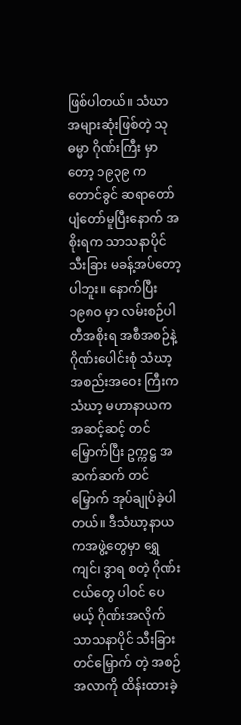ဖြစ်ပါတယ်။ သံဃာအများဆုံးဖြစ်တဲ့ သုဓမ္မာ ဂိုဏ်းကြီး မှာတော့ ၁၉၃၉ က တောင်ခွင် ဆရာတော် ပျံတော်မူပြီးနောက် အစိုးရက သာသနာပိုင် သီးခြား မခန့်အပ်တော့ပါဘူး။ နောက်ပြီး ၁၉၈ဝ မှာ လမ်းစဉ်ပါတီအစိုးရ အစီအစဉ်နဲ့ ဂိုဏ်းပေါင်းစုံ သံဃာ့ အစည်းအဝေး ကြီးက သံဃာ့ မဟာနာယက အဆင့်ဆင့် တင်မြှောက်ပြီး ဥက္ကဋ္ဌ အဆက်ဆက် တင်မြှောက် အုပ်ချုပ်ခဲ့ပါတယ်။ ဒီသံဃာ့နာယကအဖွဲ့တွေမှာ ရွှေကျင်၊ ဒွာရ စတဲ့ ဂိုဏ်းငယ်တွေ ပါဝင် ပေမယ့် ဂိုဏ်းအလိုက် သာသနာပိုင် သီးခြား တင်မြှောက် တဲ့ အစဉ်အလာကို ထိန်းထားခဲ့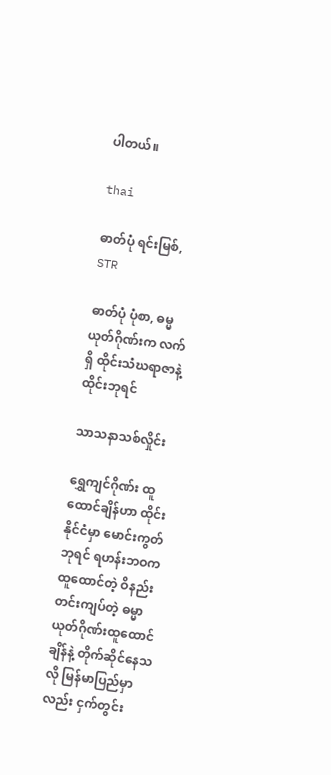ပါတယ်။

thai

ဓာတ်ပုံ ရင်းမြစ်, STR

ဓာတ်ပုံ ပုံစာ, ဓမ္မယုတ်ဂိုဏ်းက လက်ရှိ ထိုင်းသံဃရာဇာနဲ့ ထိုင်းဘုရင်

သာသနာသစ်လှိုင်း

ရွှေကျင်ဂိုဏ်း ထူထောင်ချိန်ဟာ ထိုင်းနိုင်ငံမှာ မောင်းကွတ်ဘုရင် ရဟန်းဘဝက ထူထောင်တဲ့ ဝိနည်းတင်းကျပ်တဲ့ ဓမ္မာယုတ်ဂိုဏ်းထူထောင်ချိန်နဲ့ တိုက်ဆိုင်နေသလို မြန်မာပြည်မှာလည်း ငှက်တွင်း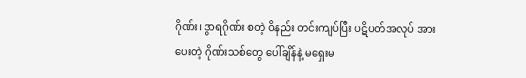ဂိုဏ်း၊ ဒွာရဂိုဏ်း စတဲ့ ဝိနည်း တင်းကျပ်ပြီး ပဋိပတ်အလုပ် အားပေးတဲ့ ဂိုဏ်းသစ်တွေ ပေါ်ချိန်နဲ့ မရှေးမ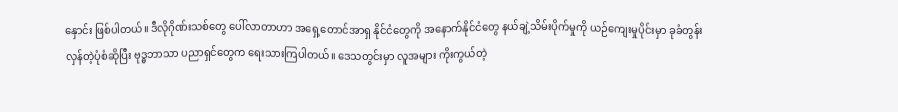နှောင်း ဖြစ်ပါတယ်။ ဒီလိုဂိုဏ်းသစ်တွေ ပေါ်လာတာဟာ အရှေ့တောင်အာရှ နိုင်ငံတွေကို အနောက်နိုင်ငံတွေ နယ်ချဲ့သိမ်းပိုက်မှုကို ယဉ်ကျေးမှုပိုင်းမှာ ခုခံတွန်းလှန်တဲ့ပုံစံဆိုပြီး ဗုဒ္ဓဘာသာ ပညာရှင်တွေက ရေးသားကြပါတယ်။ ဒေသတွင်းမှာ လူအများ ကိုးကွယ်တဲ့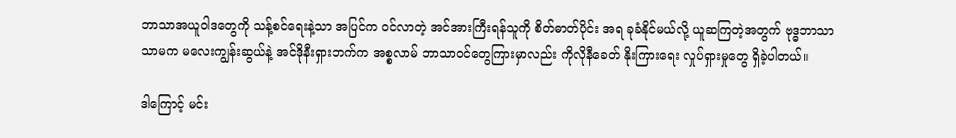ဘာသာအယူဝါဒတွေကို သန့်စင်ရေးနဲ့သာ အပြင်က ဝင်လာတဲ့ အင်အားကြီးရန်သူကို စိတ်ဓာတ်ပိုင်း အရ ခုခံနိုင်မယ်လို့ ယူဆကြတဲ့အတွက် ဗုဒ္ဓဘာသာ သာမက မလေးကျွန်းဆွယ်နဲ့ အင်ဒိုနီးရှားဘက်က အစ္စလာမ် ဘာသာဝင်တွေကြားမှာလည်း ကိုလိုနီခေတ် နိုးကြားရေး လှုပ်ရှားမှုတွေ ရှိခဲ့ပါတယ်။

ဒါကြောင့် မင်း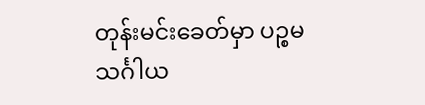တုန်းမင်းခေတ်မှာ ပဉ္စမသင်္ဂါယ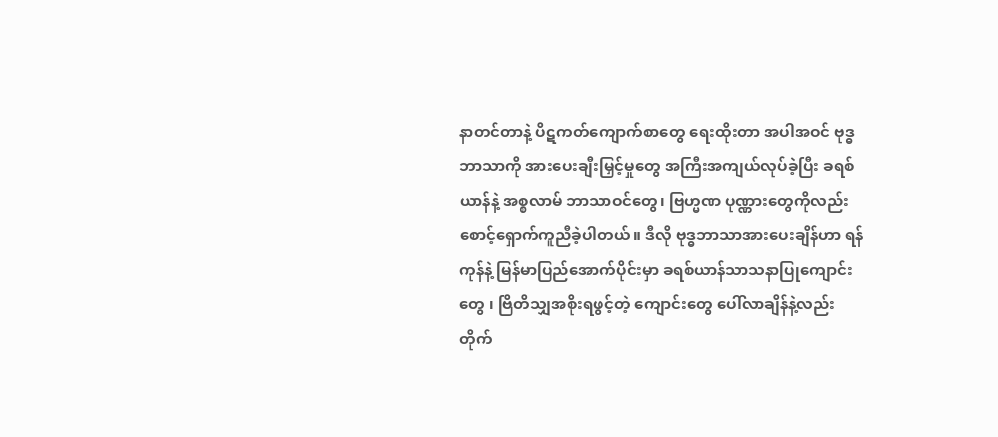နာတင်တာနဲ့ ပိဋကတ်ကျောက်စာတွေ ရေးထိုးတာ အပါအဝင် ဗုဒ္ဓဘာသာကို အားပေးချီးမြှင့်မှုတွေ အကြီးအကျယ်လုပ်ခဲ့ပြီး ခရစ်ယာန်နဲ့ အစ္စလာမ် ဘာသာဝင်တွေ၊ ဗြဟ္မဏ ပုဏ္ဏားတွေကိုလည်း စောင့်ရှောက်ကူညီခဲ့ပါတယ်။ ဒီလို ဗုဒ္ဓဘာသာအားပေးချိန်ဟာ ရန်ကုန်နဲ့ မြန်မာပြည်အောက်ပိုင်းမှာ ခရစ်ယာန်သာသနာပြုကျောင်းတွေ ၊ ဗြိတိသျှအစိုးရဖွင့်တဲ့ ကျောင်းတွေ ပေါ်လာချိန်နဲ့လည်း တိုက်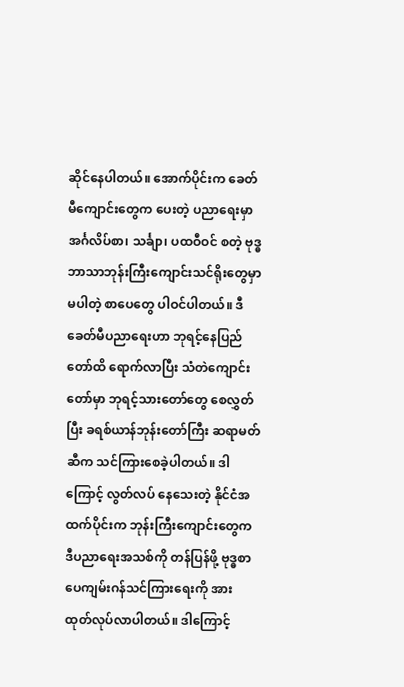ဆိုင်နေပါတယ်။ အောက်ပိုင်းက ခေတ်မီကျောင်းတွေက ပေးတဲ့ ပညာရေးမှာ အင်္ဂလိပ်စာ၊ သင်္ချာ၊ ပထဝီဝင် စတဲ့ ဗုဒ္ဓဘာသာဘုန်းကြီးကျောင်းသင်ရိုးတွေမှာ မပါတဲ့ စာပေတွေ ပါဝင်ပါတယ်။ ဒီခေတ်မီပညာရေးဟာ ဘုရင့်နေပြည်တော်ထိ ရောက်လာပြီး သံတဲကျောင်းတော်မှာ ဘုရင့်သားတော်တွေ စေလွှတ်ပြီး ခရစ်ယာန်ဘုန်းတော်ကြီး ဆရာမတ်ဆီက သင်ကြားစေခဲ့ပါတယ်။ ဒါကြောင့် လွတ်လပ် နေသေးတဲ့ နိုင်ငံအထက်ပိုင်းက ဘုန်းကြီးကျောင်းတွေက ဒီပညာရေးအသစ်ကို တန်ပြန်ဖို့ ဗုဒ္ဓစာပေကျမ်းဂန်သင်ကြားရေးကို အားထုတ်လုပ်လာပါတယ်။ ဒါကြောင့်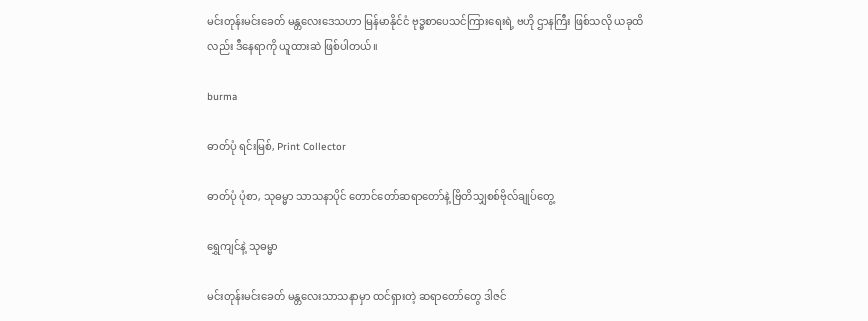မင်းတုန်းမင်းခေတ် မန္တလေးဒေသဟာ မြန်မာနိုင်ငံ ဗုဒ္ဓစာပေသင်ကြားရေးရဲ့ ဗဟို ဌာနကြီး ဖြစ်သလို ယခုထိလည်း ဒီနေရာကို ယူထားဆဲ ဖြစ်ပါတယ်။

burma

ဓာတ်ပုံ ရင်းမြစ်, Print Collector

ဓာတ်ပုံ ပုံစာ, သုဓမ္မာ သာသနာပိုင် တောင်တော်ဆရာတော်နဲ့ ဗြိတိသျှစစ်ဗိုလ်ချုပ်တွေ့

ရွှေကျင်နဲ့ သုဓမ္မာ

မင်းတုန်းမင်းခေတ် မန္တလေးသာသနာမှာ ထင်ရှားတဲ့ ဆရာတော်တွေ ဒါဇင်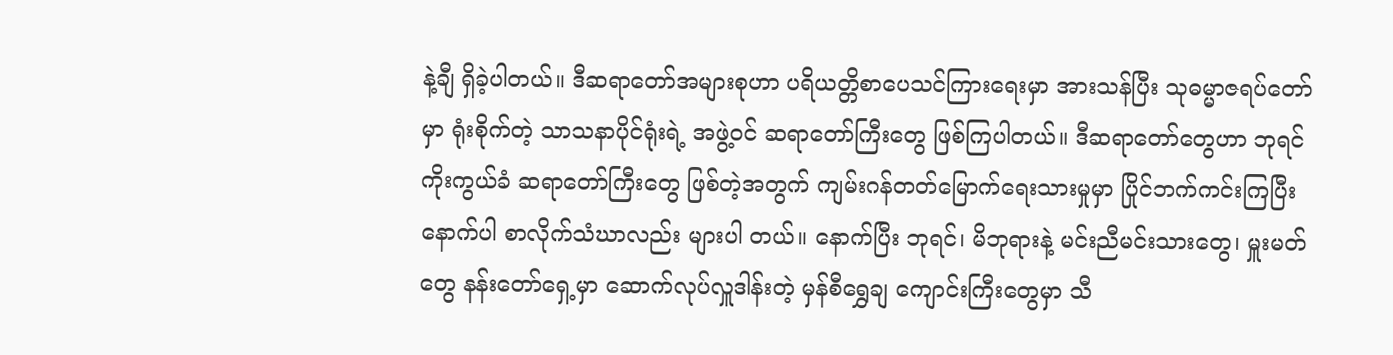နဲ့ချီ ရှိခဲ့ပါတယ်။ ဒီဆရာတော်အများစုဟာ ပရိယတ္တိစာပေသင်ကြားရေးမှာ အားသန်ပြီး သုဓမ္မာဇရပ်တော်မှာ ရုံးစိုက်တဲ့ သာသနာပိုင်ရုံးရဲ့ အဖွဲ့ဝင် ဆရာတော်ကြီးတွေ ဖြစ်ကြပါတယ်။ ဒီဆရာတော်တွေဟာ ဘုရင်ကိုးကွယ်ခံ ဆရာတော်ကြီးတွေ ဖြစ်တဲ့အတွက် ကျမ်းဂန်တတ်မြောက်ရေးသားမှုမှာ ပြိုင်ဘက်ကင်းကြပြီး နောက်ပါ စာလိုက်သံဃာလည်း များပါ တယ်။ နောက်ပြီး ဘုရင်၊ မိဘုရားနဲ့ မင်းညီမင်းသားတွေ၊ မှူးမတ်တွေ နန်းတော်ရှေ့မှာ ဆောက်လုပ်လှူဒါန်းတဲ့ မှန်စီရွှေချ ကျောင်းကြီးတွေမှာ သီ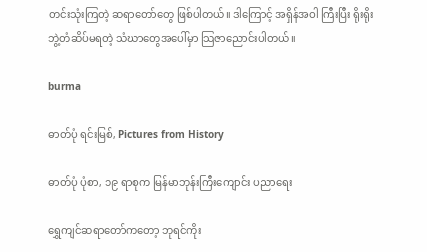တင်းသုံးကြတဲ့ ဆရာတော်တွေ ဖြစ်ပါတယ်။ ဒါကြောင့် အရှိန်အဝါ ကြီးပြီး ရိုးရိုးဘွဲ့တံဆိပ်မရတဲ့ သံဃာတွေအပေါ်မှာ သြဇာညောင်းပါတယ်။

burma

ဓာတ်ပုံ ရင်းမြစ်, Pictures from History

ဓာတ်ပုံ ပုံစာ, ၁၉ ရာစုက မြန်မာဘုန်းကြီးကျောင်း ပညာရေး

ရွှေကျင်ဆရာတော်ကတော့ ဘုရင်ကိုး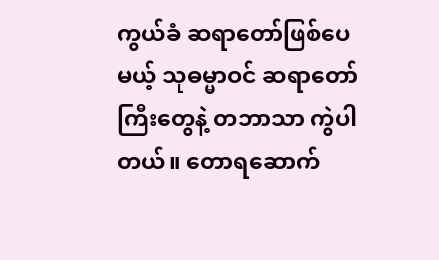ကွယ်ခံ ဆရာတော်ဖြစ်ပေမယ့် သုဓမ္မာဝင် ဆရာတော်ကြီးတွေနဲ့ တဘာသာ ကွဲပါတယ်။ တောရဆောက်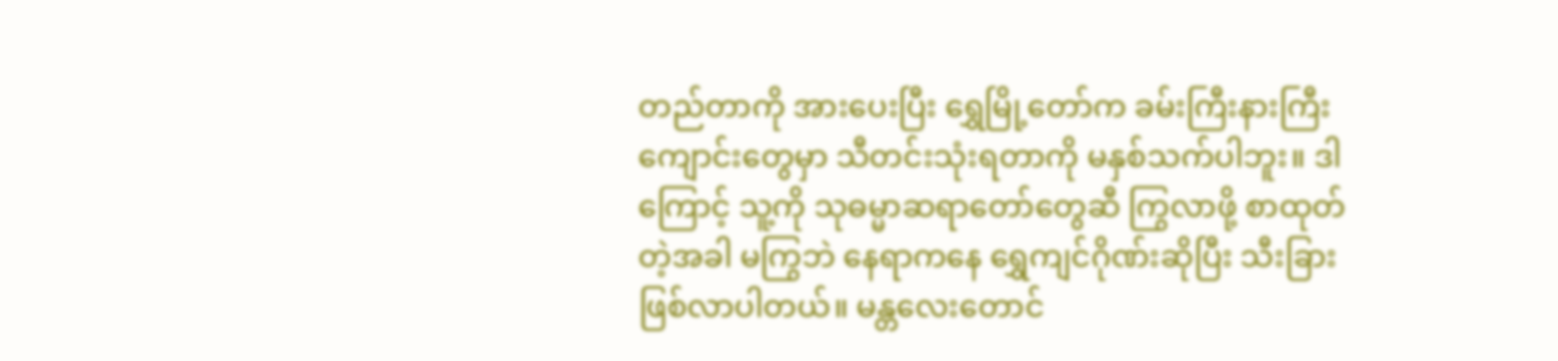တည်တာကို အားပေးပြီး ရွှေမြို့တော်က ခမ်းကြီးနားကြီး ကျောင်းတွေမှာ သီတင်းသုံးရတာကို မနှစ်သက်ပါဘူး။ ဒါကြောင့် သူ့ကို သုဓမ္မာဆရာတော်တွေဆီ ကြွလာဖို့ စာထုတ်တဲ့အခါ မကြွဘဲ နေရာကနေ ရွှေကျင်ဂိုဏ်းဆိုပြီး သီးခြား ဖြစ်လာပါတယ်။ မန္တလေးတောင်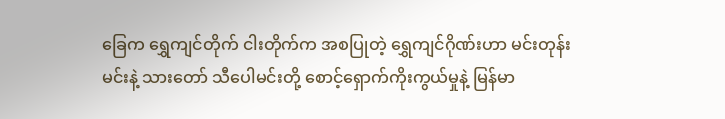ခြေက ရွှေကျင်တိုက် ငါးတိုက်က အစပြုတဲ့ ရွှေကျင်ဂိုဏ်းဟာ မင်းတုန်းမင်းနဲ့ သားတော် သီပေါမင်းတို့ စောင့်ရှောက်ကိုးကွယ်မှုနဲ့ မြန်မာ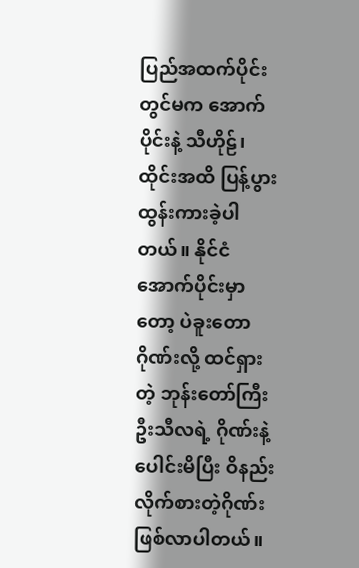ပြည်အထက်ပိုင်းတွင်မက အောက်ပိုင်းနဲ့ သီဟိုဠ်၊ ထိုင်းအထိ ပြန့်ပွားထွန်းကားခဲ့ပါတယ်။ နိုင်ငံ အောက်ပိုင်းမှာတော့ ပဲခူးတောဂိုဏ်းလို့ ထင်ရှားတဲ့ ဘုန်းတော်ကြီး ဦးသီလရဲ့ ဂိုဏ်းနဲ့ ပေါင်းမိပြီး ဝိနည်းလိုက်စားတဲ့ဂိုဏ်းဖြစ်လာပါတယ်။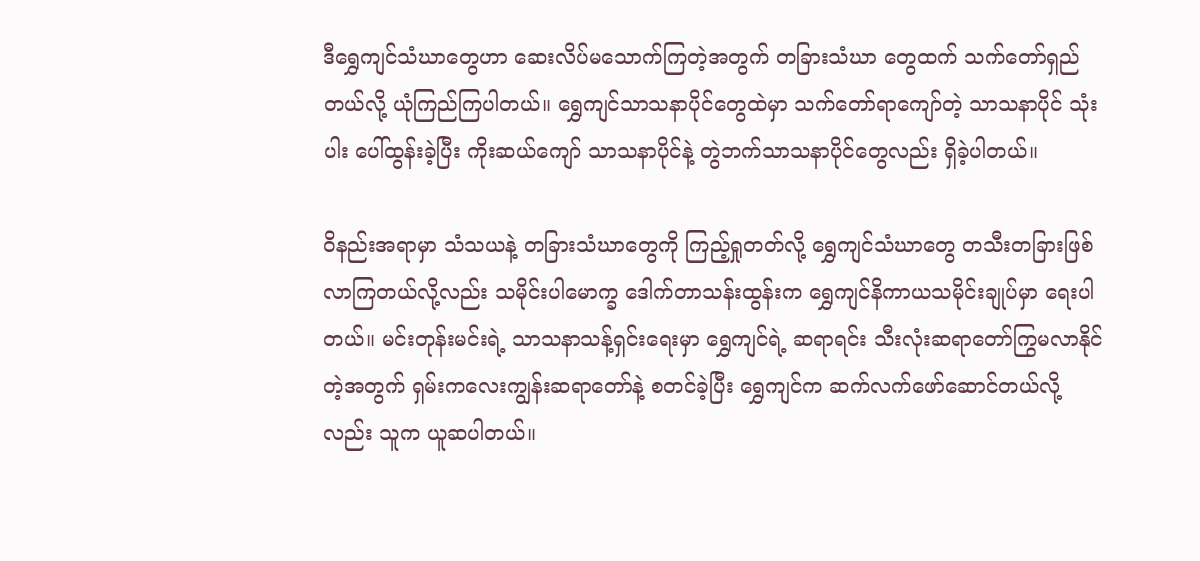ဒီရွှေကျင်သံဃာတွေဟာ ဆေးလိပ်မသောက်ကြတဲ့အတွက် တခြားသံဃာ တွေထက် သက်တော်ရှည်တယ်လို့ ယုံကြည်ကြပါတယ်။ ရွှေကျင်သာသနာပိုင်တွေထဲမှာ သက်တော်ရာကျော်တဲ့ သာသနာပိုင် သုံးပါး ပေါ်ထွန်းခဲ့ပြီး ကိုးဆယ်ကျော် သာသနာပိုင်နဲ့ တွဲဘက်သာသနာပိုင်တွေလည်း ရှိခဲ့ပါတယ်။

ဝိနည်းအရာမှာ သံသယနဲ့ တခြားသံဃာတွေကို ကြည့်ရှုတတ်လို့ ရွှေကျင်သံဃာတွေ တသီးတခြားဖြစ်လာကြတယ်လို့လည်း သမိုင်းပါမောက္ခ ဒေါက်တာသန်းထွန်းက ရွှေကျင်နိကာယသမိုင်းချုပ်မှာ ရေးပါတယ်။ မင်းတုန်းမင်းရဲ့ သာသနာသန့်ရှင်းရေးမှာ ရွှေကျင်ရဲ့ ဆရာရင်း သီးလုံးဆရာတော်ကြွမလာနိုင်တဲ့အတွက် ရှမ်းကလေးကျွန်းဆရာတော်နဲ့ စတင်ခဲ့ပြီး ရွှေကျင်က ဆက်လက်ဖော်ဆောင်တယ်လို့လည်း သူက ယူဆပါတယ်။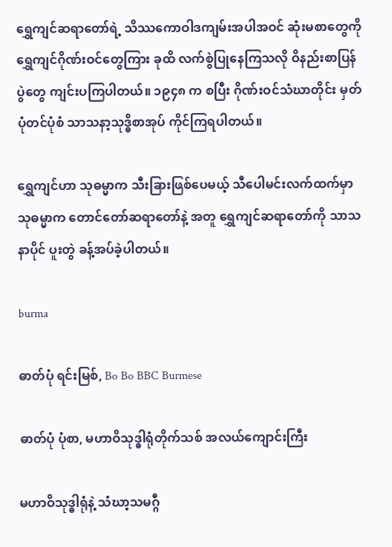ရွှေကျင်ဆရာတော်ရဲ့ သိဿကောဝါဒကျမ်းအပါအဝင် ဆုံးမစာတွေကို ရွှေကျင်ဂိုဏ်းဝင်တွေကြား ခုထိ လက်စွဲပြုနေကြသလို ဝိနည်းစာပြန်ပွဲတွေ ကျင်းပကြပါတယ်။ ၁၉၄၈ က စပြီး ဂိုဏ်းဝင်သံဃာတိုင်း မှတ်ပုံတင်ပုံစံ သာသနာ့သုဒ္ဓိစာအုပ် ကိုင်ကြရပါတယ်။

ရွှေကျင်ဟာ သုဓမ္မာက သီးခြားဖြစ်ပေမယ့် သီပေါမင်းလက်ထက်မှာ သုဓမ္မာက တောင်တော်ဆရာတော်နဲ့ အတူ ရွှေကျင်ဆရာတော်ကို သာသနာပိုင် ပူးတွဲ ခန့်အပ်ခဲ့ပါတယ်။

burma

ဓာတ်ပုံ ရင်းမြစ်, Bo Bo BBC Burmese

ဓာတ်ပုံ ပုံစာ, မဟာဝိသုဒ္ဓါရုံတိုက်သစ် အလယ်ကျောင်းကြီး

မဟာဝိသုဒ္ဓါရုံနဲ့ သံဃာ့သမဂ္ဂီ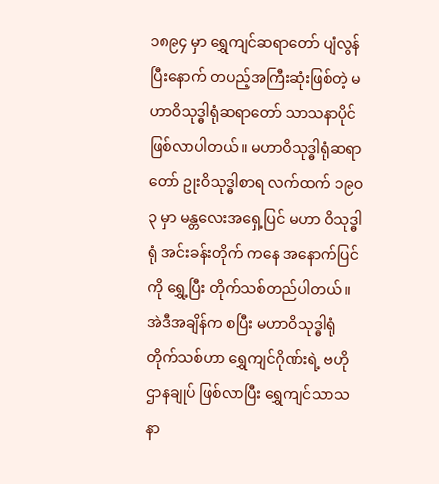၁၈၉၄ မှာ ရွှေကျင်ဆရာတော် ပျံလွန်ပြီးနောက် တပည့်အကြီးဆုံးဖြစ်တဲ့ မဟာဝိသုဒ္ဓါရုံဆရာတော် သာသနာပိုင် ဖြစ်လာပါတယ်။ မဟာဝိသုဒ္ဓါရုံဆရာတော် ဥုးဝိသုဒ္ဓါစာရ လက်ထက် ၁၉ဝ၃ မှာ မန္တလေးအရှေ့ပြင် မဟာ ဝိသုဒ္ဓါရုံ အင်းခန်းတိုက် ကနေ အနောက်ပြင်ကို ရွှေ့ပြီး တိုက်သစ်တည်ပါတယ်။ အဲဒီအချိန်က စပြီး မဟာဝိသုဒ္ဓါရုံတိုက်သစ်ဟာ ရွှေကျင်ဂိုဏ်းရဲ့ ဗဟိုဌာနချုပ် ဖြစ်လာပြီး ရွှေကျင်သာသနာ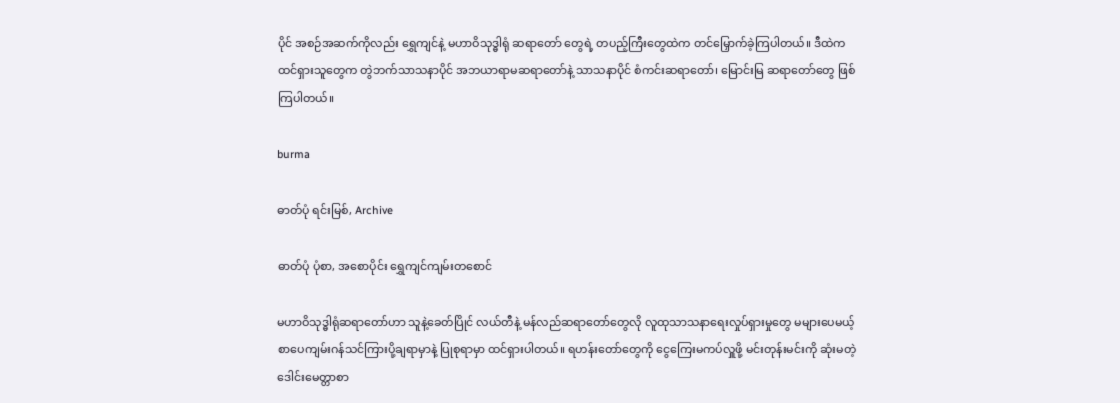ပိုင် အစဉ်အဆက်ကိုလည်း ရွှေကျင်နဲ့ မဟာဝိသုဒ္ဓါရုံ ဆရာတော် တွေရဲ့ တပည့်ကြီးတွေထဲက တင်မြှောက်ခဲ့ကြပါတယ်။ ဒီထဲက ထင်ရှားသူတွေက တွဲဘက်သာသနာပိုင် အဘယာရာမဆရာတော်နဲ့ သာသနာပိုင် စံကင်းဆရာတော်၊ မြောင်းမြ ဆရာတော်တွေ ဖြစ်ကြပါတယ်။

burma

ဓာတ်ပုံ ရင်းမြစ်, Archive

ဓာတ်ပုံ ပုံစာ, အစောပိုင်း ရွှေကျင်ကျမ်းတစောင်

မဟာဝိသုဒ္ဓါရုံဆရာတော်ဟာ သူနဲ့ခေတ်ပြိုင် လယ်တီနဲ့ မန်လည်ဆရာတော်တွေလို လူထုသာသနာရေးလှုပ်ရှားမှုတွေ မများပေမယ့် စာပေကျမ်းဂန်သင်ကြားပို့ချရာမှာနဲ့ ပြုစုရာမှာ ထင်ရှားပါတယ်။ ရဟန်းတော်တွေကို ငွေကြေးမကပ်လှူဖို့ မင်းတုန်းမင်းကို ဆုံးမတဲ့ ဒေါင်းမေတ္တာစာ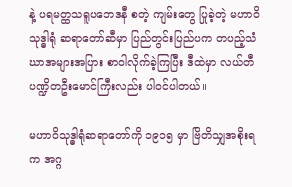နဲ့ ပရမတ္ထသရူပဘေဒနီ စတဲ့ ကျမ်းတွေ ပြုခဲ့တဲ့ မဟာဝိသုဒ္ဓါရုံ ဆရာတော်ဆီမှာ ပြည်တွင်းပြည်ပက တပည့်သံဃာအများအပြား စာဝါလိုက်ခဲ့ကြပြီး ဒီထဲမှာ လယ်တီပဏ္ဍိတဦးမောင်ကြီးလည်း ပါဝင်ပါတယ်။

မဟာဝိသုဒ္ဓါရုံဆရာတော်ကို ၁၉၁၅ မှာ ဗြိတိသျှအစိုးရက အဂ္ဂ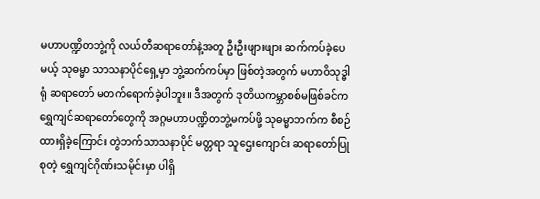မဟာပဏ္ဍိတဘွဲ့ကို လယ်တီဆရာတော်နဲ့အတူ ဦးဦးဖျားဖျား ဆက်ကပ်ခဲ့ပေမယ့် သုဓမ္မာ သာသနာပိုင်ရှေ့မှာ ဘွဲ့ဆက်ကပ်မှာ ဖြစ်တဲ့အတွက် မဟာဝိသုဒ္ဓါရုံ ဆရာတော် မတက်ရောက်ခဲ့ပါဘူး။ ဒီအတွက် ဒုတိယကမ္ဘာစစ်မဖြစ်ခင်က ရွှေကျင်ဆရာတော်တွေကို အဂ္ဂမဟာပဏ္ဍိတဘွဲ့မကပ်ဖို့ သုဓမ္မာဘက်က စီစဉ်ထားရှိခဲ့ကြောင်း တွဲဘက်သာသနာပိုင် မတ္တရာ သူဌေးကျောင်း ဆရာတော်ပြုစုတဲ့ ရွှေကျင်ဂိုဏ်းသမိုင်းမှာ ပါရှိ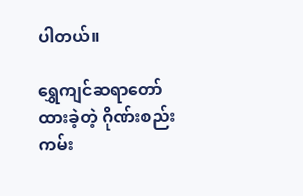ပါတယ်။

ရွှေကျင်ဆရာတော် ထားခဲ့တဲ့ ဂိုဏ်းစည်းကမ်း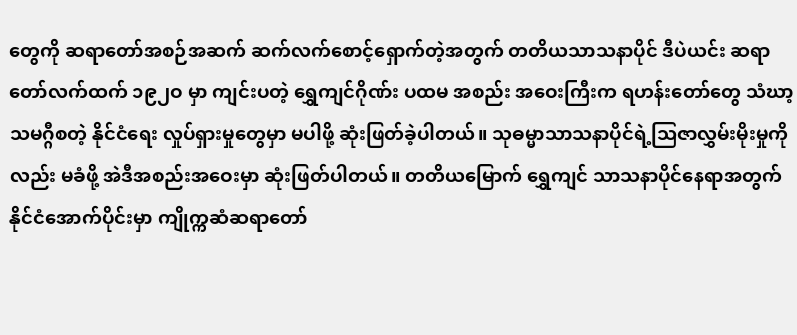တွေကို ဆရာတော်အစဉ်အဆက် ဆက်လက်စောင့်ရှောက်တဲ့အတွက် တတိယသာသနာပိုင် ဒီပဲယင်း ဆရာတော်လက်ထက် ၁၉၂ဝ မှာ ကျင်းပတဲ့ ရွှေကျင်ဂိုဏ်း ပထမ အစည်း အဝေးကြီးက ရဟန်းတော်တွေ သံဃာ့သမဂ္ဂီစတဲ့ နိုင်ငံရေး လှုပ်ရှားမှုတွေမှာ မပါဖို့ ဆုံးဖြတ်ခဲ့ပါတယ်။ သုဓမ္မာသာသနာပိုင်ရဲ့သြဇာလွှမ်းမိုးမှုကိုလည်း မခံဖို့ အဲဒီအစည်းအဝေးမှာ ဆုံးဖြတ်ပါတယ်။ တတိယမြောက် ရွှေကျင် သာသနာပိုင်နေရာအတွက် နိုင်ငံအောက်ပိုင်းမှာ ကျိုက္ကဆံဆရာတော်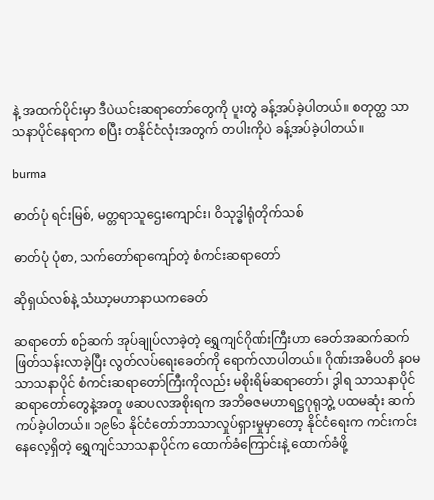နဲ့ အထက်ပိုင်းမှာ ဒီပဲယင်းဆရာတော်တွေကို ပူးတွဲ ခန့်အပ်ခဲ့ပါတယ်။ စတုတ္ထ သာသနာပိုင်နေရာက စပြီး တနိုင်ငံလုံးအတွက် တပါးကိုပဲ ခန့်အပ်ခဲ့ပါတယ်။

burma

ဓာတ်ပုံ ရင်းမြစ်, မတ္တရာသူဌေးကျောင်း၊ ဝိသုဒ္ဓါရုံတိုက်သစ်

ဓာတ်ပုံ ပုံစာ, သက်တော်ရာကျော်တဲ့ စံကင်းဆရာတော်

ဆိုရှယ်လစ်နဲ့ သံဃာ့မဟာနာယကခေတ်

ဆရာတော် စဉ်ဆက် အုပ်ချုပ်လာခဲ့တဲ့ ရွှေကျင်ဂိုဏ်းကြီးဟာ ခေတ်အဆက်ဆက်ဖြတ်သန်းလာခဲ့ပြီး လွတ်လပ်ရေးခေတ်ကို ရောက်လာပါတယ်။ ဂိုဏ်းအဓိပတိ နဝမသာသနာပိုင် စံကင်းဆရာတော်ကြီးကိုလည်း မစိုးရိမ်ဆရာတော်၊ ဒွါရ သာသနာပိုင် ဆရာတော်တွေနဲ့အတူ ဖဆပလအစိုးရက အဘိဓဇမဟာရဋ္ဌဂုရုဘွဲ့ ပထမဆုံး ဆက်ကပ်ခဲ့ပါတယ်။ ၁၉၆၁ နိုင်ငံတော်ဘာသာလှုပ်ရှားမှုမှာတော့ နိုင်ငံရေးက ကင်းကင်းနေလေ့ရှိတဲ့ ရွှေကျင်သာသနာပိုင်က ထောက်ခံကြောင်းနဲ့ ထောက်ခံဖို့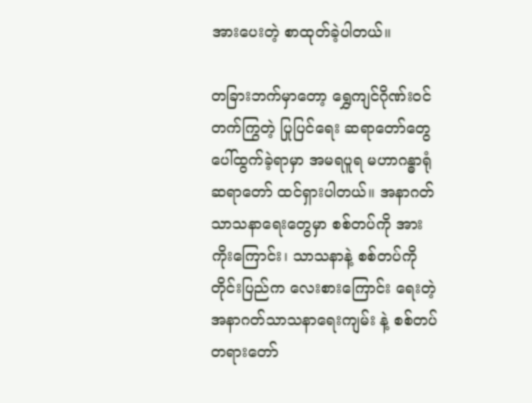အားပေးတဲ့ စာထုတ်ခဲ့ပါတယ်။

တခြားဘက်မှာတော့ ရွှေကျင်ဂိုဏ်းဝင် တက်ကြွတဲ့ ပြုပြင်ရေး ဆရာတော်တွေ ပေါ်ထွက်ခဲ့ရာမှာ အမရပူရ မဟာဂန္ဓာရုံဆရာတော် ထင်ရှားပါတယ်။ အနာဂတ်သာသနာရေးတွေမှာ စစ်တပ်ကို အားကိုးကြောင်း၊ သာသနာနဲ့ စစ်တပ်ကို တိုင်းပြည်က လေးစားကြောင်း ရေးတဲ့ အနာဂတ်သာသနာရေးကျမ်း နဲ့ စစ်တပ်တရားတော်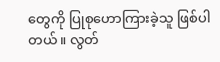တွေကို ပြုစုဟောကြားခဲ့သူ ဖြစ်ပါတယ်။ လွတ်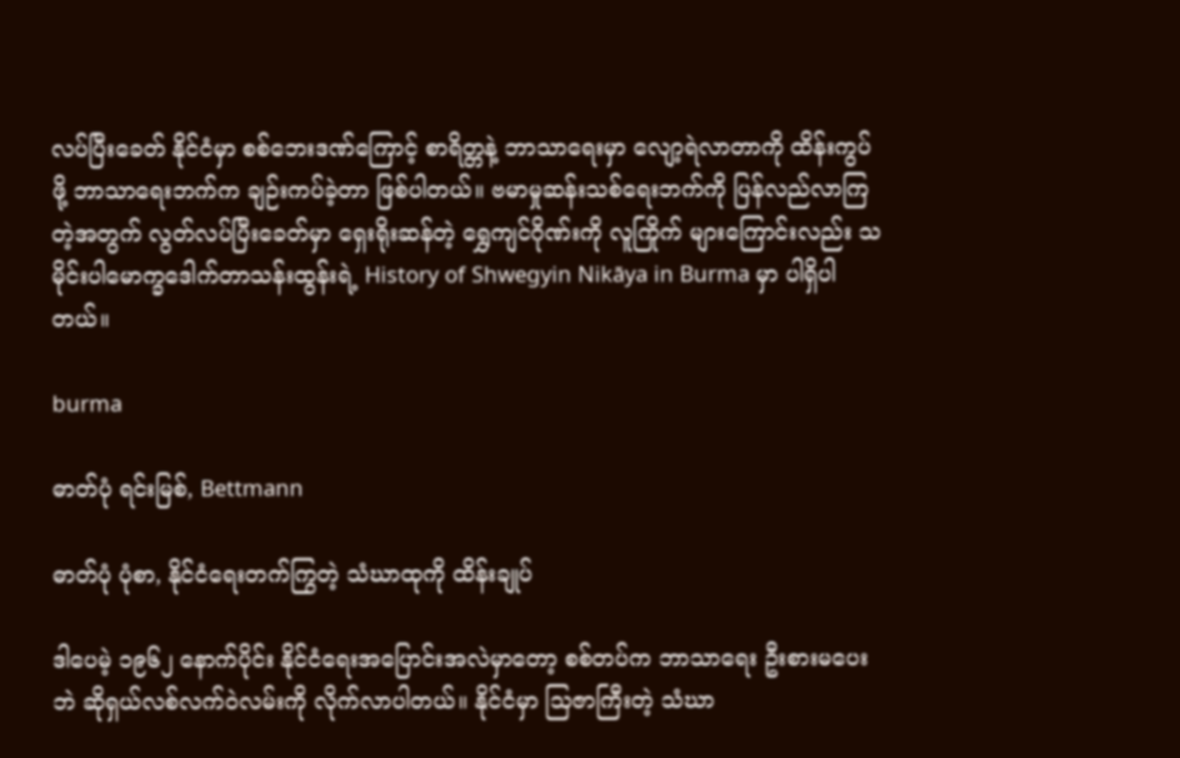လပ်ပြီးခေတ် နိုင်ငံမှာ စစ်ဘေးဒဏ်ကြောင့် စာရိတ္တနဲ့ ဘာသာရေးမှာ လျော့ရဲလာတာကို ထိန်းကွပ်ဖို့ ဘာသာရေးဘက်က ချဉ်းကပ်ခဲ့တာ ဖြစ်ပါတယ်။ ဗမာမှုဆန်းသစ်ရေးဘက်ကို ပြန်လည်လာကြတဲ့အတွက် လွတ်လပ်ပြီးခေတ်မှာ ရှေးရိုးဆန်တဲ့ ရွှေကျင်ဂိုဏ်းကို လူကြိုက် များကြောင်းလည်း သမိုင်းပါမောက္ခဒေါက်တာသန်းထွန်းရဲ့ History of Shwegyin Nikāya in Burma မှာ ပါရှိပါတယ်။

burma

ဓာတ်ပုံ ရင်းမြစ်, Bettmann

ဓာတ်ပုံ ပုံစာ, နိုင်ငံရေးတက်ကြွတဲ့ သံဃာထုကို ထိန်းချုပ်

ဒါပေမဲ့ ၁၉၆၂ နောက်ပိုင်း နိုင်ငံရေးအပြောင်းအလဲမှာတော့ စစ်တပ်က ဘာသာရေး ဦးစားမပေးဘဲ ဆိုရှယ်လစ်လက်ဝဲလမ်းကို လိုက်လာပါတယ်။ နိုင်ငံမှာ သြဇာကြီးတဲ့ သံဃာ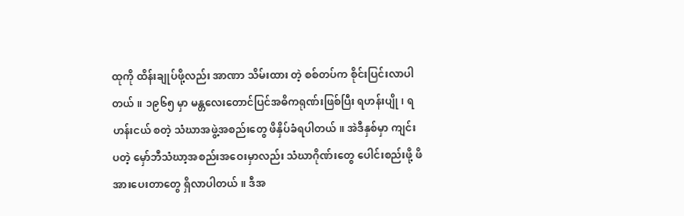ထုကို ထိန်းချုပ်ဖို့လည်း အာဏာ သိမ်းထား တဲ့ စစ်တပ်က စိုင်းပြင်းလာပါတယ်။ ၁၉၆၅ မှာ မန္တလေးတောင်ပြင်အဓိကရုဏ်းဖြစ်ပြီး ရဟန်းပျို၊ ရဟန်းငယ် စတဲ့ သံဃာအဖွဲ့အစည်းတွေ ဖိနှိပ်ခံရပါတယ်။ အဲဒီနှစ်မှာ ကျင်းပတဲ့ မှော်ဘီသံဃာ့အစည်းအဝေးမှာလည်း သံဃာဂိုဏ်းတွေ ပေါင်းစည်းဖို့ ဖိအားပေးတာတွေ ရှိလာပါတယ်။ ဒီအ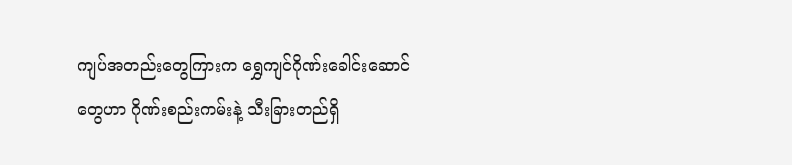ကျပ်အတည်းတွေကြားက ရွှေကျင်ဂိုဏ်းခေါင်းဆောင်တွေဟာ ဂိုဏ်းစည်းကမ်းနဲ့ သီးခြားတည်ရှိ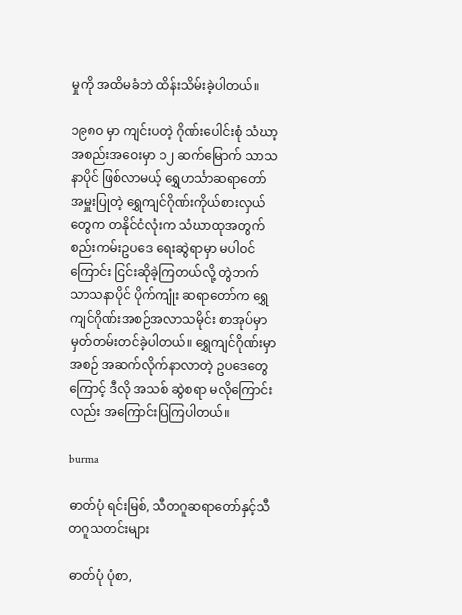မှုကို အထိမခံဘဲ ထိန်းသိမ်းခဲ့ပါတယ်။

၁၉၈ဝ မှာ ကျင်းပတဲ့ ဂိုဏ်းပေါင်းစုံ သံဃာ့အစည်းအဝေးမှာ ၁၂ ဆက်မြောက် သာသနာပိုင် ဖြစ်လာမယ့် ရွှေဟင်္သာဆရာတော် အမှူးပြုတဲ့ ရွှေကျင်ဂိုဏ်းကိုယ်စားလှယ်တွေက တနိုင်ငံလုံးက သံဃာထုအတွက် စည်းကမ်းဥပဒေ ရေးဆွဲရာမှာ မပါဝင်ကြောင်း ငြင်းဆိုခဲ့ကြတယ်လို့ တွဲဘက် သာသနာပိုင် ပိုက်ကျုံး ဆရာတော်က ရွှေကျင်ဂိုဏ်းအစဉ်အလာသမိုင်း စာအုပ်မှာ မှတ်တမ်းတင်ခဲ့ပါတယ်။ ရွှေကျင်ဂိုဏ်းမှာ အစဉ် အဆက်လိုက်နာလာတဲ့ ဥပဒေတွေကြောင့် ဒီလို အသစ် ဆွဲစရာ မလိုကြောင်းလည်း အကြောင်းပြကြပါတယ်။

burma

ဓာတ်ပုံ ရင်းမြစ်, သီတဂူဆရာတော်နှင့်သီတဂူသတင်းများ

ဓာတ်ပုံ ပုံစာ,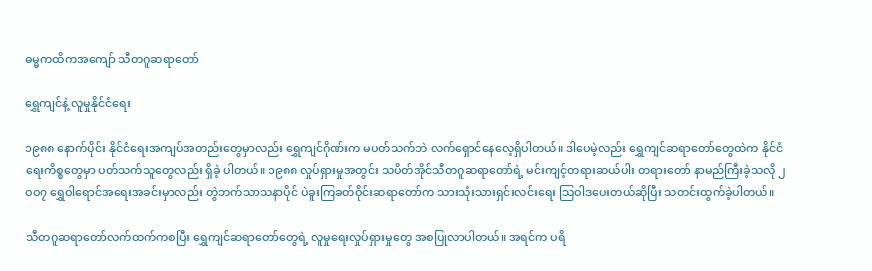ဓမ္မကထိကအကျော် သီတဂူဆရာတော်

ရွှေကျင်နဲ့ လူမှုနိုင်ငံရေး

၁၉၈၈ နောက်ပိုင်း နိုင်ငံရေးအကျပ်အတည်းတွေမှာလည်း ရွှေကျင်ဂိုဏ်းက မပတ်သက်ဘဲ လက်ရှောင်နေလေ့ရှိပါတယ်။ ဒါပေမဲ့လည်း ရွှေကျင်ဆရာတော်တွေထဲက နိုင်ငံရေးကိစ္စတွေမှာ ပတ်သက်သူတွေလည်း ရှိခဲ့ ပါတယ်။ ၁၉၈၈ လှုပ်ရှားမှုအတွင်း သပိတ်အိုင်သီတဂူဆရာတော်ရဲ့ မင်းကျင့်တရားဆယ်ပါး တရားတော် နာမည်ကြီးခဲ့သလို ၂ဝဝ၇ ရွှေဝါရောင်အရေးအခင်းမှာလည်း တွဲဘက်သာသနာပိုင် ပဲခူးကြခတ်ဝိုင်းဆရာတော်က သားသုံးသားရှင်းလင်းရေး သြဝါဒပေးတယ်ဆိုပြီး သတင်းထွက်ခဲ့ပါတယ်။

သီတဂူဆရာတော်လက်ထက်ကစပြီး ရွှေကျင်ဆရာတော်တွေရဲ့ လူမှုရေးလှုပ်ရှားမှုတွေ အစပြုလာပါတယ်။ အရင်က ပရိ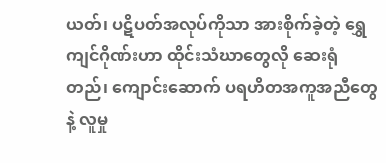ယတ်၊ ပဋိပတ်အလုပ်ကိုသာ အားစိုက်ခဲ့တဲ့ ရွှေကျင်ဂိုဏ်းဟာ ထိုင်းသံဃာတွေလို ဆေးရုံတည်၊ ကျောင်းဆောက် ပရဟိတအကူအညီတွေနဲ့ လူမှု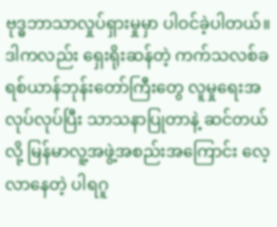ဗုဒ္ဓဘာသာလှုပ်ရှားမှုမှာ ပါဝင်ခဲ့ပါတယ်။ ဒါကလည်း ရှေးရိုးဆန်တဲ့ ကက်သလစ်ခရစ်ယာန်ဘုန်းတော်ကြီးတွေ လူမှုရေးအလုပ်လုပ်ပြီး သာသနာပြုတာနဲ့ ဆင်တယ်လို့ မြန်မာလူ့အဖွဲ့အစည်းအကြောင်း လေ့လာနေတဲ့ ပါရဂူ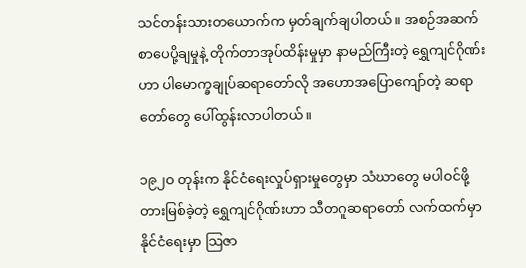သင်တန်းသားတယောက်က မှတ်ချက်ချပါတယ်။ အစဉ်အဆက် စာပေပို့ချမှုနဲ့ တိုက်တာအုပ်ထိန်းမှုမှာ နာမည်ကြီးတဲ့ ရွှေကျင်ဂိုဏ်းဟာ ပါမောက္ခချုပ်ဆရာတော်လို အဟောအပြောကျော်တဲ့ ဆရာတော်တွေ ပေါ်ထွန်းလာပါတယ်။

၁၉၂ဝ တုန်းက နိုင်ငံရေးလှုပ်ရှားမှုတွေမှာ သံဃာတွေ မပါဝင်ဖို့ တားမြစ်ခဲ့တဲ့ ရွှေကျင်ဂိုဏ်းဟာ သီတဂူဆရာတော် လက်ထက်မှာ နိုင်ငံရေးမှာ သြဇာ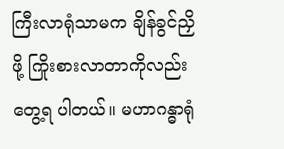ကြီးလာရုံသာမက ချိန်ခွင်ညှိဖို့ ကြိုးစားလာတာကိုလည်း တွေ့ရ ပါတယ်။ မဟာဂန္ဓာရုံ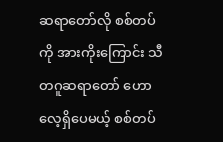ဆရာတော်လို စစ်တပ်ကို အားကိုးကြောင်း သီတဂူဆရာတော် ဟောလေ့ရှိပေမယ့် စစ်တပ်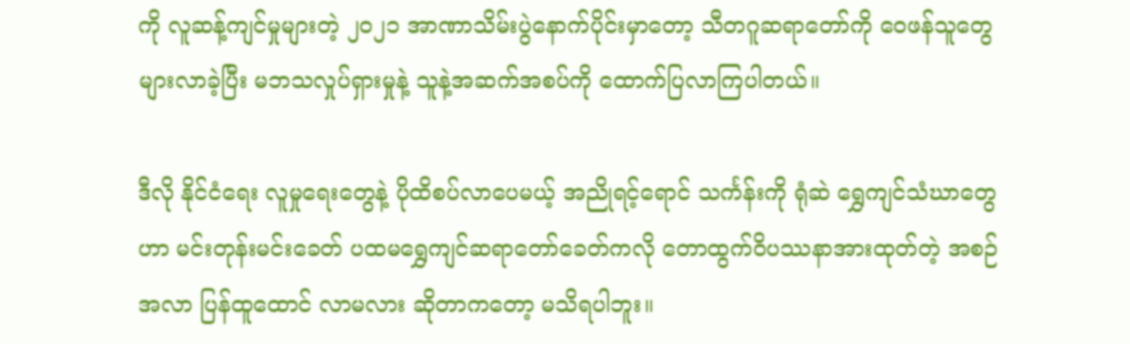ကို လူဆန့်ကျင်မှုများတဲ့ ၂ဝ၂၁ အာဏာသိမ်းပွဲနောက်ပိုင်းမှာတော့ သီတဂူဆရာတော်ကို ဝေဖန်သူတွေ များလာခဲ့ပြီး မဘသလှုပ်ရှားမှုနဲ့ သူနဲ့အဆက်အစပ်ကို ထောက်ပြလာကြပါတယ်။

ဒီလို နိုင်ငံရေး လူမှုရေးတွေနဲ့ ပိုထိစပ်လာပေမယ့် အညိုရင့်ရောင် သင်္ကန်းကို ရုံဆဲ ရွှေကျင်သံဃာတွေဟာ မင်းတုန်းမင်းခေတ် ပထမရွှေကျင်ဆရာတော်ခေတ်ကလို တောထွက်ဝိပဿနာအားထုတ်တဲ့ အစဉ်အလာ ပြန်ထူထောင် လာမလား ဆိုတာကတော့ မသိရပါဘူး။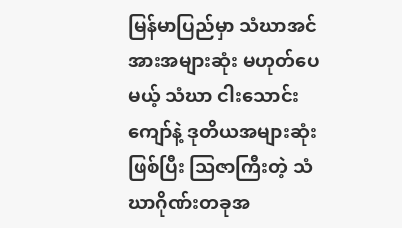မြန်မာပြည်မှာ သံဃာအင်အားအများဆုံး မဟုတ်ပေမယ့် သံဃာ ငါးသောင်းကျော်နဲ့ ဒုတိယအများဆုံးဖြစ်ပြီး သြဇာကြီးတဲ့ သံဃာဂိုဏ်းတခုအ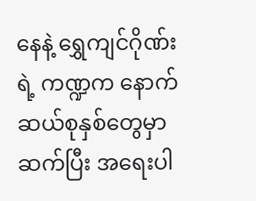နေနဲ့ ရွှေကျင်ဂိုဏ်းရဲ့ ကဏ္ဍက နောက်ဆယ်စုနှစ်တွေမှာ ဆက်ပြီး အရေးပါ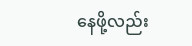နေဖို့လည်း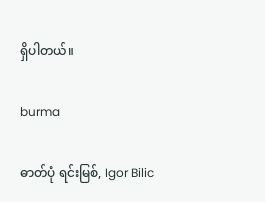ရှိပါတယ်။

burma

ဓာတ်ပုံ ရင်းမြစ်, Igor Bilic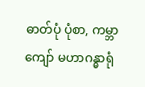ဓာတ်ပုံ ပုံစာ, ကမ္ဘာကျော် မဟာဂန္ဓာရုံ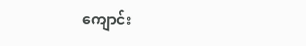ကျောင်း